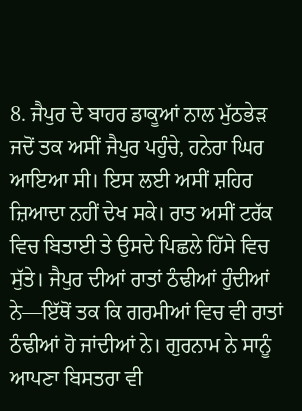8. ਜੈਪੁਰ ਦੇ ਬਾਹਰ ਡਾਕੂਆਂ ਨਾਲ ਮੁੱਠਭੇੜ
ਜਦੋਂ ਤਕ ਅਸੀਂ ਜੈਪੁਰ ਪਹੁੰਚੇ, ਹਨੇਰਾ ਘਿਰ ਆਇਆ ਸੀ। ਇਸ ਲਈ ਅਸੀਂ ਸ਼ਹਿਰ ਜ਼ਿਆਦਾ ਨਹੀਂ ਦੇਖ ਸਕੇ। ਰਾਤ ਅਸੀਂ ਟਰੱਕ ਵਿਚ ਬਿਤਾਈ ਤੇ ਉਸਦੇ ਪਿਛਲੇ ਹਿੱਸੇ ਵਿਚ ਸੁੱਤੇ। ਜੈਪੁਰ ਦੀਆਂ ਰਾਤਾਂ ਠੰਢੀਆਂ ਹੁੰਦੀਆਂ ਨੇ—ਇੱਥੋਂ ਤਕ ਕਿ ਗਰਮੀਆਂ ਵਿਚ ਵੀ ਰਾਤਾਂ ਠੰਢੀਆਂ ਹੋ ਜਾਂਦੀਆਂ ਨੇ। ਗੁਰਨਾਮ ਨੇ ਸਾਨੂੰ ਆਪਣਾ ਬਿਸਤਰਾ ਵੀ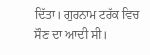ਦਿੱਤਾ। ਗੁਰਨਾਮ ਟਰੱਕ ਵਿਚ ਸੌਣ ਦਾ ਆਦੀ ਸੀ।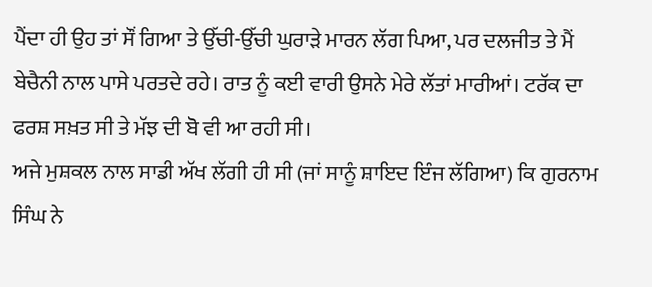ਪੈਂਦਾ ਹੀ ਉਹ ਤਾਂ ਸੌਂ ਗਿਆ ਤੇ ਉੱਚੀ-ਉੱਚੀ ਘੁਰਾੜੇ ਮਾਰਨ ਲੱਗ ਪਿਆ, ਪਰ ਦਲਜੀਤ ਤੇ ਮੈਂ ਬੇਚੈਨੀ ਨਾਲ ਪਾਸੇ ਪਰਤਦੇ ਰਹੇ। ਰਾਤ ਨੂੰ ਕਈ ਵਾਰੀ ਉਸਨੇ ਮੇਰੇ ਲੱਤਾਂ ਮਾਰੀਆਂ। ਟਰੱਕ ਦਾ ਫਰਸ਼ ਸਖ਼ਤ ਸੀ ਤੇ ਮੱਝ ਦੀ ਬੋ ਵੀ ਆ ਰਹੀ ਸੀ।
ਅਜੇ ਮੁਸ਼ਕਲ ਨਾਲ ਸਾਡੀ ਅੱਖ ਲੱਗੀ ਹੀ ਸੀ (ਜਾਂ ਸਾਨੂੰ ਸ਼ਾਇਦ ਇੰਜ ਲੱਗਿਆ) ਕਿ ਗੁਰਨਾਮ ਸਿੰਘ ਨੇ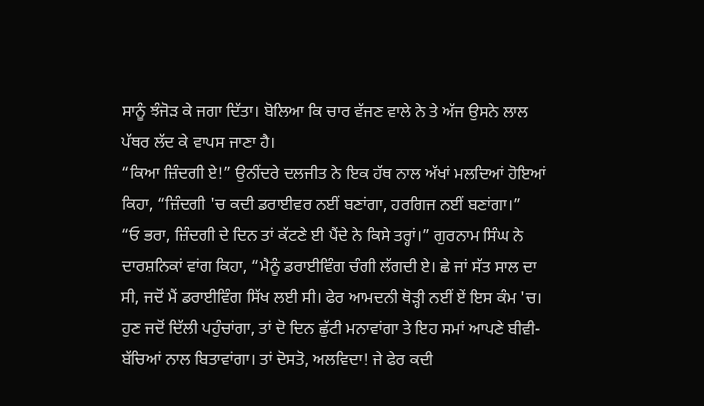ਸਾਨੂੰ ਝੰਜੋੜ ਕੇ ਜਗਾ ਦਿੱਤਾ। ਬੋਲਿਆ ਕਿ ਚਾਰ ਵੱਜਣ ਵਾਲੇ ਨੇ ਤੇ ਅੱਜ ਉਸਨੇ ਲਾਲ ਪੱਥਰ ਲੱਦ ਕੇ ਵਾਪਸ ਜਾਣਾ ਹੈ।
“ਕਿਆ ਜ਼ਿੰਦਗੀ ਏ!” ਉਨੀਂਦਰੇ ਦਲਜੀਤ ਨੇ ਇਕ ਹੱਥ ਨਾਲ ਅੱਖਾਂ ਮਲਦਿਆਂ ਹੋਇਆਂ ਕਿਹਾ, “ਜ਼ਿੰਦਗੀ 'ਚ ਕਦੀ ਡਰਾਈਵਰ ਨਈਂ ਬਣਾਂਗਾ, ਹਰਗਿਜ ਨਈਂ ਬਣਾਂਗਾ।”
“ਓ ਭਰਾ, ਜ਼ਿੰਦਗੀ ਦੇ ਦਿਨ ਤਾਂ ਕੱਟਣੇ ਈ ਪੈਂਦੇ ਨੇ ਕਿਸੇ ਤਰ੍ਹਾਂ।” ਗੁਰਨਾਮ ਸਿੰਘ ਨੇ ਦਾਰਸ਼ਨਿਕਾਂ ਵਾਂਗ ਕਿਹਾ, “ਮੈਨੂੰ ਡਰਾਈਵਿੰਗ ਚੰਗੀ ਲੱਗਦੀ ਏ। ਛੇ ਜਾਂ ਸੱਤ ਸਾਲ ਦਾ ਸੀ, ਜਦੋਂ ਮੈਂ ਡਰਾਈਵਿੰਗ ਸਿੱਖ ਲਈ ਸੀ। ਫੇਰ ਆਮਦਨੀ ਥੋੜ੍ਹੀ ਨਈਂ ਏਂ ਇਸ ਕੰਮ 'ਚ। ਹੁਣ ਜਦੋਂ ਦਿੱਲੀ ਪਹੁੰਚਾਂਗਾ, ਤਾਂ ਦੋ ਦਿਨ ਛੁੱਟੀ ਮਨਾਵਾਂਗਾ ਤੇ ਇਹ ਸਮਾਂ ਆਪਣੇ ਬੀਵੀ-ਬੱਚਿਆਂ ਨਾਲ ਬਿਤਾਵਾਂਗਾ। ਤਾਂ ਦੋਸਤੋ, ਅਲਵਿਦਾ! ਜੇ ਫੇਰ ਕਦੀ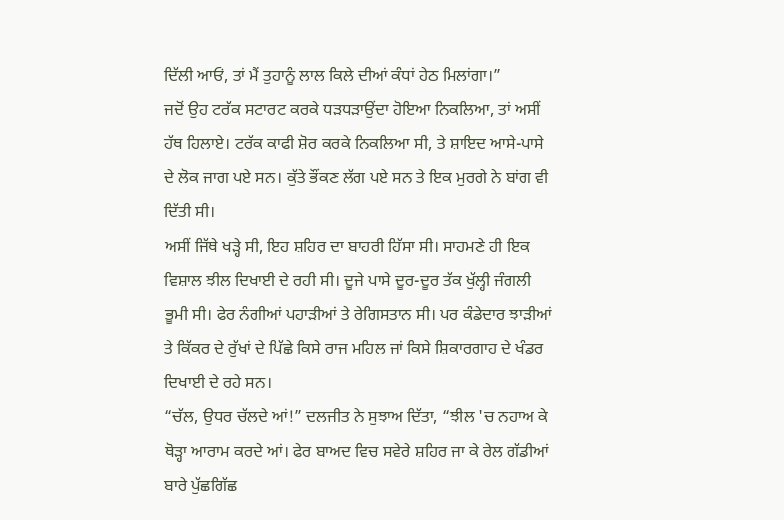ਦਿੱਲੀ ਆਓਂ, ਤਾਂ ਮੈਂ ਤੁਹਾਨੂੰ ਲਾਲ ਕਿਲੇ ਦੀਆਂ ਕੰਧਾਂ ਹੇਠ ਮਿਲਾਂਗਾ।”
ਜਦੋਂ ਉਹ ਟਰੱਕ ਸਟਾਰਟ ਕਰਕੇ ਧੜਧੜਾਉਂਦਾ ਹੋਇਆ ਨਿਕਲਿਆ, ਤਾਂ ਅਸੀਂ ਹੱਥ ਹਿਲਾਏ। ਟਰੱਕ ਕਾਫੀ ਸ਼ੋਰ ਕਰਕੇ ਨਿਕਲਿਆ ਸੀ, ਤੇ ਸ਼ਾਇਦ ਆਸੇ-ਪਾਸੇ ਦੇ ਲੋਕ ਜਾਗ ਪਏ ਸਨ। ਕੁੱਤੇ ਭੌਂਕਣ ਲੱਗ ਪਏ ਸਨ ਤੇ ਇਕ ਮੁਰਗੇ ਨੇ ਬਾਂਗ ਵੀ ਦਿੱਤੀ ਸੀ।
ਅਸੀਂ ਜਿੱਥੇ ਖੜ੍ਹੇ ਸੀ, ਇਹ ਸ਼ਹਿਰ ਦਾ ਬਾਹਰੀ ਹਿੱਸਾ ਸੀ। ਸਾਹਮਣੇ ਹੀ ਇਕ ਵਿਸ਼ਾਲ ਝੀਲ ਦਿਖਾਈ ਦੇ ਰਹੀ ਸੀ। ਦੂਜੇ ਪਾਸੇ ਦੂਰ-ਦੂਰ ਤੱਕ ਖੁੱਲ੍ਹੀ ਜੰਗਲੀ ਭੂਮੀ ਸੀ। ਫੇਰ ਨੰਗੀਆਂ ਪਹਾੜੀਆਂ ਤੇ ਰੇਗਿਸਤਾਨ ਸੀ। ਪਰ ਕੰਡੇਦਾਰ ਝਾੜੀਆਂ ਤੇ ਕਿੱਕਰ ਦੇ ਰੁੱਖਾਂ ਦੇ ਪਿੱਛੇ ਕਿਸੇ ਰਾਜ ਮਹਿਲ ਜਾਂ ਕਿਸੇ ਸ਼ਿਕਾਰਗਾਹ ਦੇ ਖੰਡਰ ਦਿਖਾਈ ਦੇ ਰਹੇ ਸਨ।
“ਚੱਲ, ਉਧਰ ਚੱਲਦੇ ਆਂ!” ਦਲਜੀਤ ਨੇ ਸੁਝਾਅ ਦਿੱਤਾ, “ਝੀਲ 'ਚ ਨਹਾਅ ਕੇ ਥੋੜ੍ਹਾ ਆਰਾਮ ਕਰਦੇ ਆਂ। ਫੇਰ ਬਾਅਦ ਵਿਚ ਸਵੇਰੇ ਸ਼ਹਿਰ ਜਾ ਕੇ ਰੇਲ ਗੱਡੀਆਂ ਬਾਰੇ ਪੁੱਛਗਿੱਛ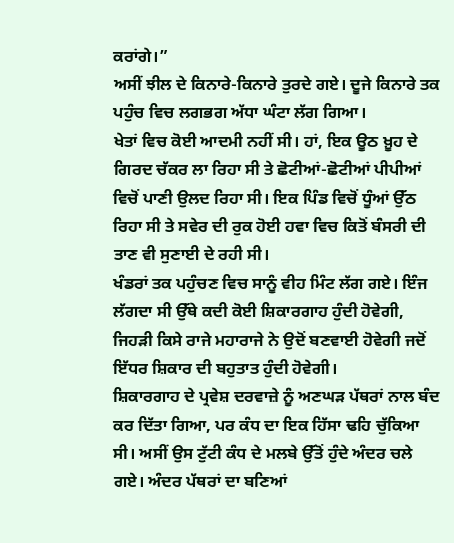ਕਰਾਂਗੇ।”
ਅਸੀਂ ਝੀਲ ਦੇ ਕਿਨਾਰੇ-ਕਿਨਾਰੇ ਤੁਰਦੇ ਗਏ। ਦੂਜੇ ਕਿਨਾਰੇ ਤਕ ਪਹੁੰਚ ਵਿਚ ਲਗਭਗ ਅੱਧਾ ਘੰਟਾ ਲੱਗ ਗਿਆ।
ਖੇਤਾਂ ਵਿਚ ਕੋਈ ਆਦਮੀ ਨਹੀਂ ਸੀ। ਹਾਂ, ਇਕ ਊਠ ਖ਼ੂਹ ਦੇ ਗਿਰਦ ਚੱਕਰ ਲਾ ਰਿਹਾ ਸੀ ਤੇ ਛੋਟੀਆਂ-ਛੋਟੀਆਂ ਪੀਪੀਆਂ ਵਿਚੋਂ ਪਾਣੀ ਉਲਦ ਰਿਹਾ ਸੀ। ਇਕ ਪਿੰਡ ਵਿਚੋਂ ਧੂੰਆਂ ਉੱਠ ਰਿਹਾ ਸੀ ਤੇ ਸਵੇਰ ਦੀ ਰੁਕ ਹੋਈ ਹਵਾ ਵਿਚ ਕਿਤੋਂ ਬੰਸਰੀ ਦੀ ਤਾਣ ਵੀ ਸੁਣਾਈ ਦੇ ਰਹੀ ਸੀ।
ਖੰਡਰਾਂ ਤਕ ਪਹੁੰਚਣ ਵਿਚ ਸਾਨੂੰ ਵੀਹ ਮਿੰਟ ਲੱਗ ਗਏ। ਇੰਜ ਲੱਗਦਾ ਸੀ ਉੱਥੇ ਕਦੀ ਕੋਈ ਸ਼ਿਕਾਰਗਾਹ ਹੁੰਦੀ ਹੋਵੇਗੀ, ਜਿਹੜੀ ਕਿਸੇ ਰਾਜੇ ਮਹਾਰਾਜੇ ਨੇ ਉਦੋਂ ਬਣਵਾਈ ਹੋਵੇਗੀ ਜਦੋਂ ਇੱਧਰ ਸ਼ਿਕਾਰ ਦੀ ਬਹੁਤਾਤ ਹੁੰਦੀ ਹੋਵੇਗੀ।
ਸ਼ਿਕਾਰਗਾਹ ਦੇ ਪ੍ਰਵੇਸ਼ ਦਰਵਾਜ਼ੇ ਨੂੰ ਅਣਘੜ ਪੱਥਰਾਂ ਨਾਲ ਬੰਦ ਕਰ ਦਿੱਤਾ ਗਿਆ, ਪਰ ਕੰਧ ਦਾ ਇਕ ਹਿੱਸਾ ਢਹਿ ਚੁੱਕਿਆ ਸੀ। ਅਸੀਂ ਉਸ ਟੁੱਟੀ ਕੰਧ ਦੇ ਮਲਬੇ ਉੱਤੋਂ ਹੁੰਦੇ ਅੰਦਰ ਚਲੇ ਗਏ। ਅੰਦਰ ਪੱਥਰਾਂ ਦਾ ਬਣਿਆਂ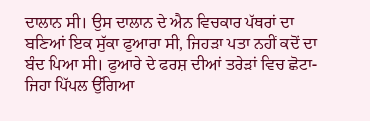ਦਾਲਾਨ ਸੀ। ਉਸ ਦਾਲਾਨ ਦੇ ਐਨ ਵਿਚਕਾਰ ਪੱਥਰਾਂ ਦਾ ਬਣਿਆਂ ਇਕ ਸੁੱਕਾ ਫੁਆਰਾ ਸੀ, ਜਿਹੜਾ ਪਤਾ ਨਹੀਂ ਕਦੋਂ ਦਾ ਬੰਦ ਪਿਆ ਸੀ। ਫੁਆਰੇ ਦੇ ਫਰਸ਼ ਦੀਆਂ ਤਰੇੜਾਂ ਵਿਚ ਛੋਟਾ-ਜਿਹਾ ਪਿੱਪਲ ਉੱਗਿਆ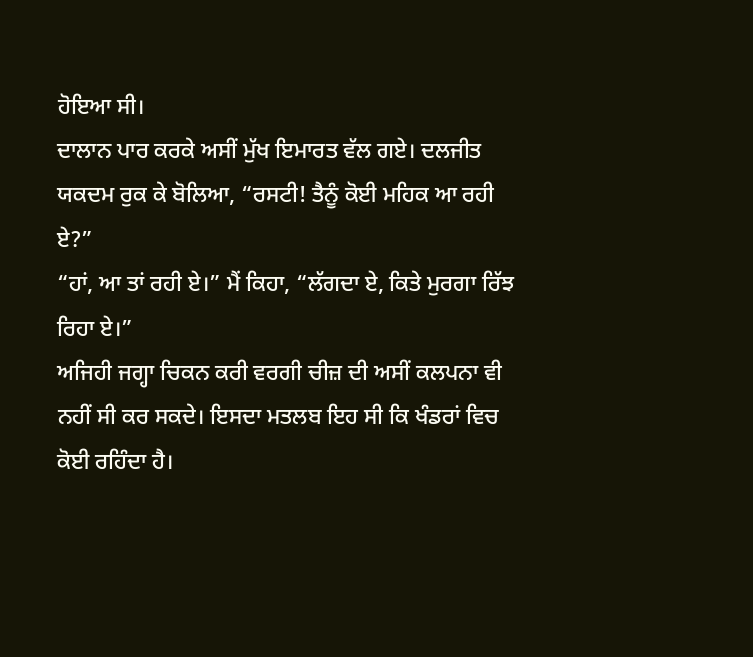ਹੋਇਆ ਸੀ।
ਦਾਲਾਨ ਪਾਰ ਕਰਕੇ ਅਸੀਂ ਮੁੱਖ ਇਮਾਰਤ ਵੱਲ ਗਏ। ਦਲਜੀਤ ਯਕਦਮ ਰੁਕ ਕੇ ਬੋਲਿਆ, “ਰਸਟੀ! ਤੈਨੂੰ ਕੋਈ ਮਹਿਕ ਆ ਰਹੀ ਏ?”
“ਹਾਂ, ਆ ਤਾਂ ਰਹੀ ਏ।” ਮੈਂ ਕਿਹਾ, “ਲੱਗਦਾ ਏ, ਕਿਤੇ ਮੁਰਗਾ ਰਿੱਝ ਰਿਹਾ ਏ।”
ਅਜਿਹੀ ਜਗ੍ਹਾ ਚਿਕਨ ਕਰੀ ਵਰਗੀ ਚੀਜ਼ ਦੀ ਅਸੀਂ ਕਲਪਨਾ ਵੀ ਨਹੀਂ ਸੀ ਕਰ ਸਕਦੇ। ਇਸਦਾ ਮਤਲਬ ਇਹ ਸੀ ਕਿ ਖੰਡਰਾਂ ਵਿਚ ਕੋਈ ਰਹਿੰਦਾ ਹੈ।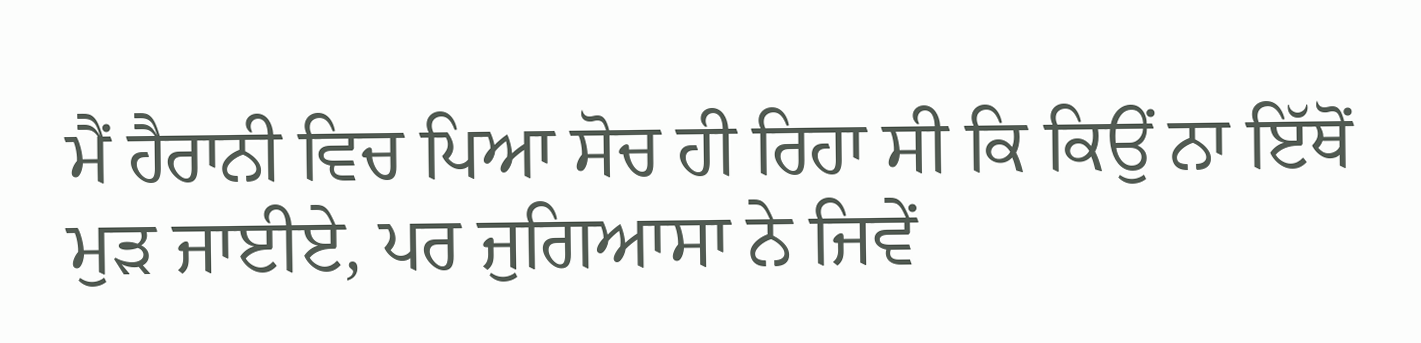ਮੈਂ ਹੈਰਾਨੀ ਵਿਚ ਪਿਆ ਸੋਚ ਹੀ ਰਿਹਾ ਸੀ ਕਿ ਕਿਉਂ ਨਾ ਇੱਥੋਂ ਮੁੜ ਜਾਈਏ, ਪਰ ਜੁਗਿਆਸਾ ਨੇ ਜਿਵੇਂ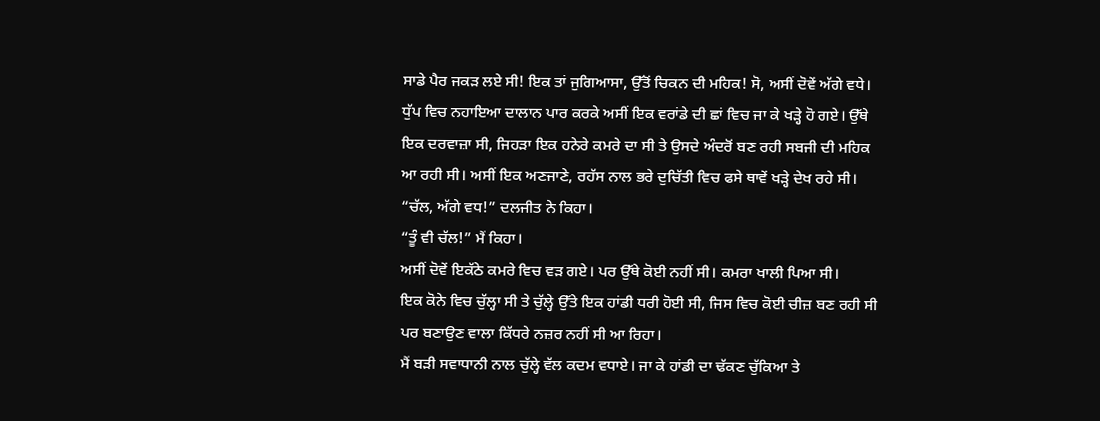ਸਾਡੇ ਪੈਰ ਜਕੜ ਲਏ ਸੀ! ਇਕ ਤਾਂ ਜੁਗਿਆਸਾ, ਉੱਤੋਂ ਚਿਕਨ ਦੀ ਮਹਿਕ! ਸੋ, ਅਸੀਂ ਦੋਵੇਂ ਅੱਗੇ ਵਧੇ। ਧੁੱਪ ਵਿਚ ਨਹਾਇਆ ਦਾਲਾਨ ਪਾਰ ਕਰਕੇ ਅਸੀਂ ਇਕ ਵਰਾਂਡੇ ਦੀ ਛਾਂ ਵਿਚ ਜਾ ਕੇ ਖੜ੍ਹੇ ਹੋ ਗਏ। ਉੱਥੇ ਇਕ ਦਰਵਾਜ਼ਾ ਸੀ, ਜਿਹੜਾ ਇਕ ਹਨੇਰੇ ਕਮਰੇ ਦਾ ਸੀ ਤੇ ਉਸਦੇ ਅੰਦਰੋਂ ਬਣ ਰਹੀ ਸਬਜੀ ਦੀ ਮਹਿਕ ਆ ਰਹੀ ਸੀ। ਅਸੀਂ ਇਕ ਅਣਜਾਣੇ, ਰਹੱਸ ਨਾਲ ਭਰੇ ਦੁਚਿੱਤੀ ਵਿਚ ਫਸੇ ਥਾਵੇਂ ਖੜ੍ਹੇ ਦੇਖ ਰਹੇ ਸੀ।
“ਚੱਲ, ਅੱਗੇ ਵਧ!” ਦਲਜੀਤ ਨੇ ਕਿਹਾ।
“ਤੂੰ ਵੀ ਚੱਲ!” ਮੈਂ ਕਿਹਾ।
ਅਸੀਂ ਦੋਵੇਂ ਇਕੱਠੇ ਕਮਰੇ ਵਿਚ ਵੜ ਗਏ। ਪਰ ਉੱਥੇ ਕੋਈ ਨਹੀਂ ਸੀ। ਕਮਰਾ ਖਾਲੀ ਪਿਆ ਸੀ।
ਇਕ ਕੋਨੇ ਵਿਚ ਚੁੱਲ੍ਹਾ ਸੀ ਤੇ ਚੁੱਲ੍ਹੇ ਉੱਤੇ ਇਕ ਹਾਂਡੀ ਧਰੀ ਹੋਈ ਸੀ, ਜਿਸ ਵਿਚ ਕੋਈ ਚੀਜ਼ ਬਣ ਰਹੀ ਸੀ ਪਰ ਬਣਾਉਣ ਵਾਲਾ ਕਿੱਧਰੇ ਨਜ਼ਰ ਨਹੀਂ ਸੀ ਆ ਰਿਹਾ।
ਮੈਂ ਬੜੀ ਸਵਾਧਾਨੀ ਨਾਲ ਚੁੱਲ੍ਹੇ ਵੱਲ ਕਦਮ ਵਧਾਏ। ਜਾ ਕੇ ਹਾਂਡੀ ਦਾ ਢੱਕਣ ਚੁੱਕਿਆ ਤੇ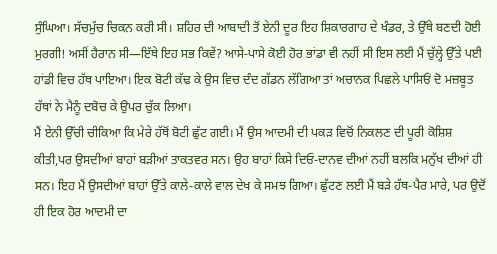ਸੁੰਘਿਆ। ਸੱਚਮੁੱਚ ਚਿਕਨ ਕਰੀ ਸੀ। ਸ਼ਹਿਰ ਦੀ ਆਬਾਦੀ ਤੋਂ ਏਨੀ ਦੂਰ ਇਹ ਸ਼ਿਕਾਰਗਾਹ ਦੇ ਖੰਡਰ, ਤੇ ਉੱਥੇ ਬਣਦੀ ਹੋਈ ਮੁਰਗੀ! ਅਸੀਂ ਹੈਰਾਨ ਸੀ—ਇੱਥੇ ਇਹ ਸਭ ਕਿਵੇਂ? ਆਸੇ-ਪਾਸੇ ਕੋਈ ਹੋਰ ਭਾਂਡਾ ਵੀ ਨਹੀਂ ਸੀ ਇਸ ਲਈ ਮੈਂ ਚੁੱਲ੍ਹੇ ਉੱਤੇ ਪਈ ਹਾਂਡੀ ਵਿਚ ਹੱਥ ਪਾਇਆ। ਇਕ ਬੋਟੀ ਕੱਢ ਕੇ ਉਸ ਵਿਚ ਦੰਦ ਗੱਡਨ ਲੱਗਿਆ ਤਾਂ ਅਚਾਨਕ ਪਿਛਲੇ ਪਾਸਿਓਂ ਦੋ ਮਜ਼ਬੂਤ ਹੱਥਾਂ ਨੇ ਮੈਨੂੰ ਦਬੋਚ ਕੇ ਉਪਰ ਚੁੱਕ ਲਿਆ।
ਮੈਂ ਏਨੀ ਉੱਚੀ ਚੀਕਿਆ ਕਿ ਮੇਰੇ ਹੱਥੋਂ ਬੋਟੀ ਛੁੱਟ ਗਈ। ਮੈਂ ਉਸ ਆਦਮੀ ਦੀ ਪਕੜ ਵਿਚੋਂ ਨਿਕਲਣ ਦੀ ਪੂਰੀ ਕੋਸ਼ਿਸ਼ ਕੀਤੀ,ਪਰ ਉਸਦੀਆਂ ਬਾਹਾਂ ਬੜੀਆਂ ਤਾਕਤਵਰ ਸਨ। ਉਹ ਬਾਹਾਂ ਕਿਸੇ ਦਿਓ-ਦਾਨਵ ਦੀਆਂ ਨਹੀਂ ਬਲਕਿ ਮਨੁੱਖ ਦੀਆਂ ਹੀ ਸਨ। ਇਹ ਮੈਂ ਉਸਦੀਆਂ ਬਾਹਾਂ ਉੱਤੇ ਕਾਲੇ-ਕਾਲੇ ਵਾਲ ਦੇਖ ਕੇ ਸਮਝ ਗਿਆ। ਛੁੱਟਣ ਲਈ ਮੈਂ ਬੜੇ ਹੱਥ-ਪੈਰ ਮਾਰੇ, ਪਰ ਉਦੋਂ ਹੀ ਇਕ ਹੋਰ ਆਦਮੀ ਦਾ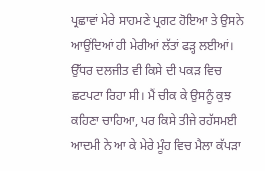ਪ੍ਰਛਾਵਾਂ ਮੇਰੇ ਸਾਹਮਣੇ ਪ੍ਰਗਟ ਹੋਇਆ ਤੇ ਉਸਨੇ ਆਉਂਦਿਆਂ ਹੀ ਮੇਰੀਆਂ ਲੱਤਾਂ ਫੜ੍ਹ ਲਈਆਂ। ਉੱਧਰ ਦਲਜੀਤ ਵੀ ਕਿਸੇ ਦੀ ਪਕੜ ਵਿਚ ਛਟਪਟਾ ਰਿਹਾ ਸੀ। ਮੈਂ ਚੀਕ ਕੇ ਉਸਨੂੰ ਕੁਝ ਕਹਿਣਾ ਚਾਹਿਆ, ਪਰ ਕਿਸੇ ਤੀਜੇ ਰਹੱਸਮਈ ਆਦਮੀ ਨੇ ਆ ਕੇ ਮੇਰੇ ਮੂੰਹ ਵਿਚ ਮੈਲਾ ਕੱਪੜਾ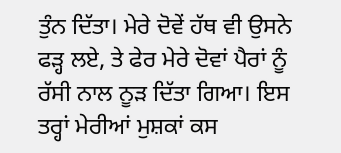ਤੁੰਨ ਦਿੱਤਾ। ਮੇਰੇ ਦੋਵੇਂ ਹੱਥ ਵੀ ਉਸਨੇ ਫੜ੍ਹ ਲਏ, ਤੇ ਫੇਰ ਮੇਰੇ ਦੋਵਾਂ ਪੈਰਾਂ ਨੂੰ ਰੱਸੀ ਨਾਲ ਨੂੜ ਦਿੱਤਾ ਗਿਆ। ਇਸ ਤਰ੍ਹਾਂ ਮੇਰੀਆਂ ਮੁਸ਼ਕਾਂ ਕਸ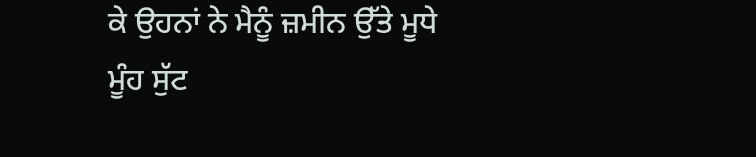ਕੇ ਉਹਨਾਂ ਨੇ ਮੈਨੂੰ ਜ਼ਮੀਨ ਉੱਤੇ ਮੂਧੇ ਮੂੰਹ ਸੁੱਟ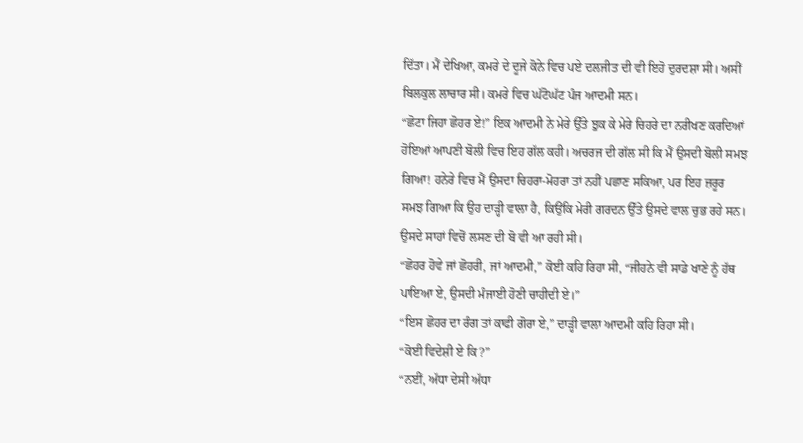ਦਿੱਤਾ। ਮੈਂ ਦੇਖਿਆ, ਕਮਰੇ ਦੇ ਦੂਜੇ ਕੋਨੇ ਵਿਚ ਪਏ ਦਲਜੀਤ ਦੀ ਵੀ ਇਹੋ ਦੁਰਦਸ਼ਾ ਸੀ। ਅਸੀਂ ਬਿਲਕੁਲ ਲਾਚਾਰ ਸੀ। ਕਮਰੇ ਵਿਚ ਘੱਟੋਘੱਟ ਪੰਜ ਆਦਮੀ ਸਨ।
“ਛੋਟਾ ਜਿਹਾ ਛੋਹਰ ਏ!” ਇਕ ਆਦਮੀ ਨੇ ਮੇਰੇ ਉੱਤੇ ਝੁਕ ਕੇ ਮੇਰੇ ਚਿਹਰੇ ਦਾ ਨਰੀਖਣ ਕਰਦਿਆਂ ਹੋਇਆਂ ਆਪਣੀ ਬੋਲੀ ਵਿਚ ਇਹ ਗੱਲ ਕਹੀ। ਅਚਰਜ ਦੀ ਗੱਲ ਸੀ ਕਿ ਮੈਂ ਉਸਦੀ ਬੋਲੀ ਸਮਝ ਗਿਆ! ਹਨੇਰੇ ਵਿਚ ਮੈਂ ਉਸਦਾ ਚਿਹਰਾ-ਮੋਹਰਾ ਤਾਂ ਨਹੀਂ ਪਛਾਣ ਸਕਿਆ, ਪਰ ਇਹ ਜ਼ਰੂਰ ਸਮਝ ਗਿਆ ਕਿ ਉਹ ਦਾੜ੍ਹੀ ਵਾਲਾ ਹੈ, ਕਿਉਂਕਿ ਮੇਰੀ ਗਰਦਨ ਉੱਤੇ ਉਸਦੇ ਵਾਲ ਚੁਭ ਰਹੇ ਸਨ। ਉਸਦੇ ਸਾਹਾਂ ਵਿਚੋਂ ਲਸਣ ਦੀ ਬੋ ਵੀ ਆ ਰਹੀ ਸੀ।
“ਛੋਹਰ ਹੋਵੇ ਜਾਂ ਛੋਹਰੀ, ਜਾਂ ਆਦਮੀ,” ਕੋਈ ਕਹਿ ਰਿਹਾ ਸੀ, “ਜੀਹਨੇ ਵੀ ਸਾਡੇ ਖਾਣੇ ਨੂੰ ਹੱਥ ਪਾਇਆ ਏ, ਉਸਦੀ ਮੰਜਾਈ ਹੋਣੀ ਚਾਹੀਦੀ ਏ।”
“ਇਸ ਛੋਹਰ ਦਾ ਰੰਗ ਤਾਂ ਕਾਫੀ ਗੋਰਾ ਏ,” ਦਾੜ੍ਹੀ ਵਾਲਾ ਆਦਮੀ ਕਹਿ ਰਿਹਾ ਸੀ।
“ਕੋਈ ਵਿਦੇਸ਼ੀ ਏ ਕਿ?”
“ਨਈਂ, ਅੱਧਾ ਦੇਸੀ ਅੱਧਾ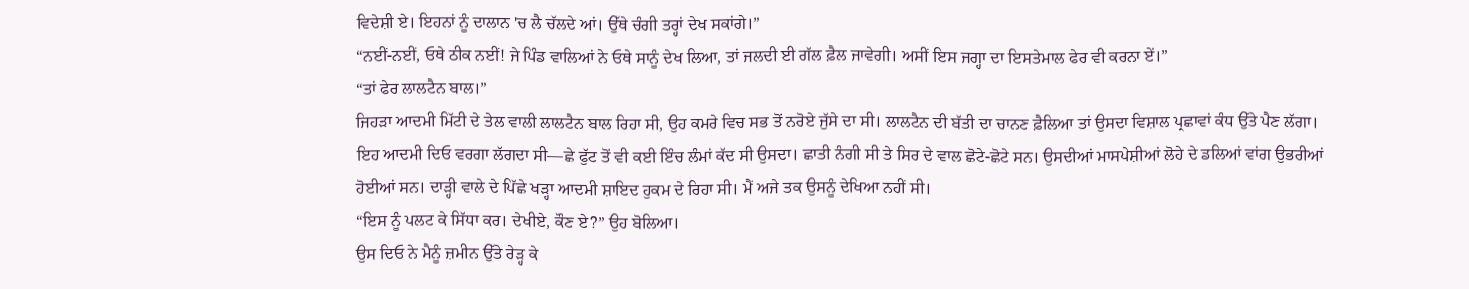ਵਿਦੇਸ਼ੀ ਏ। ਇਹਨਾਂ ਨੂੰ ਦਾਲਾਨ 'ਚ ਲੈ ਚੱਲਦੇ ਆਂ। ਉੱਥੇ ਚੰਗੀ ਤਰ੍ਹਾਂ ਦੇਖ ਸਕਾਂਗੇ।”
“ਨਈਂ-ਨਈਂ, ਓਥੇ ਠੀਕ ਨਈਂ! ਜੇ ਪਿੰਡ ਵਾਲਿਆਂ ਨੇ ਓਥੇ ਸਾਨੂੰ ਦੇਖ ਲਿਆ, ਤਾਂ ਜਲਦੀ ਈ ਗੱਲ ਫ਼ੈਲ ਜਾਵੇਗੀ। ਅਸੀਂ ਇਸ ਜਗ੍ਹਾ ਦਾ ਇਸਤੇਮਾਲ ਫੇਰ ਵੀ ਕਰਨਾ ਏਂ।”
“ਤਾਂ ਫੇਰ ਲਾਲਟੈਨ ਬਾਲ।”
ਜਿਹੜਾ ਆਦਮੀ ਮਿੱਟੀ ਦੇ ਤੇਲ ਵਾਲੀ ਲਾਲਟੈਨ ਬਾਲ ਰਿਹਾ ਸੀ, ਉਹ ਕਮਰੇ ਵਿਚ ਸਭ ਤੋਂ ਨਰੋਏ ਜੁੱਸੇ ਦਾ ਸੀ। ਲਾਲਟੈਨ ਦੀ ਬੱਤੀ ਦਾ ਚਾਨਣ ਫ਼ੈਲਿਆ ਤਾਂ ਉਸਦਾ ਵਿਸ਼ਾਲ ਪ੍ਰਛਾਵਾਂ ਕੰਧ ਉੱਤੇ ਪੈਣ ਲੱਗਾ। ਇਹ ਆਦਮੀ ਦਿਓ ਵਰਗਾ ਲੱਗਦਾ ਸੀ—ਛੇ ਫੁੱਟ ਤੋਂ ਵੀ ਕਈ ਇੰਚ ਲੰਮਾਂ ਕੱਦ ਸੀ ਉਸਦਾ। ਛਾਤੀ ਨੰਗੀ ਸੀ ਤੇ ਸਿਰ ਦੇ ਵਾਲ ਛੋਟੇ-ਛੋਟੇ ਸਨ। ਉਸਦੀਆਂ ਮਾਸਪੇਸ਼ੀਆਂ ਲੋਹੇ ਦੇ ਡਲਿਆਂ ਵਾਂਗ ਉਭਰੀਆਂ ਹੋਈਆਂ ਸਨ। ਦਾੜ੍ਹੀ ਵਾਲੇ ਦੇ ਪਿੱਛੇ ਖੜ੍ਹਾ ਆਦਮੀ ਸ਼ਾਇਦ ਹੁਕਮ ਦੇ ਰਿਹਾ ਸੀ। ਮੈਂ ਅਜੇ ਤਕ ਉਸਨੂੰ ਦੇਖਿਆ ਨਹੀਂ ਸੀ।
“ਇਸ ਨੂੰ ਪਲਟ ਕੇ ਸਿੱਧਾ ਕਰ। ਦੇਖੀਏ, ਕੌਣ ਏ?” ਉਹ ਬੋਲਿਆ।
ਉਸ ਦਿਓ ਨੇ ਮੈਨੂੰ ਜ਼ਮੀਨ ਉੱਤੇ ਰੇੜ੍ਹ ਕੇ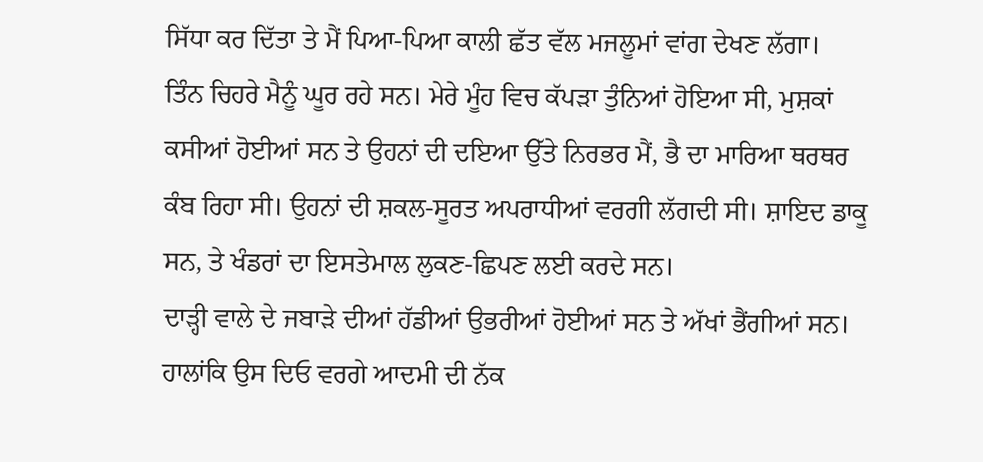ਸਿੱਧਾ ਕਰ ਦਿੱਤਾ ਤੇ ਮੈਂ ਪਿਆ-ਪਿਆ ਕਾਲੀ ਛੱਤ ਵੱਲ ਮਜਲੂਮਾਂ ਵਾਂਗ ਦੇਖਣ ਲੱਗਾ।
ਤਿੰਨ ਚਿਹਰੇ ਮੈਨੂੰ ਘੂਰ ਰਹੇ ਸਨ। ਮੇਰੇ ਮੂੰਹ ਵਿਚ ਕੱਪੜਾ ਤੁੰਨਿਆਂ ਹੋਇਆ ਸੀ, ਮੁਸ਼ਕਾਂ ਕਸੀਆਂ ਹੋਈਆਂ ਸਨ ਤੇ ਉਹਨਾਂ ਦੀ ਦਇਆ ਉੱਤੇ ਨਿਰਭਰ ਮੈਂ, ਭੈ ਦਾ ਮਾਰਿਆ ਥਰਥਰ ਕੰਬ ਰਿਹਾ ਸੀ। ਉਹਨਾਂ ਦੀ ਸ਼ਕਲ-ਸੂਰਤ ਅਪਰਾਧੀਆਂ ਵਰਗੀ ਲੱਗਦੀ ਸੀ। ਸ਼ਾਇਦ ਡਾਕੂ ਸਨ, ਤੇ ਖੰਡਰਾਂ ਦਾ ਇਸਤੇਮਾਲ ਲੁਕਣ-ਛਿਪਣ ਲਈ ਕਰਦੇ ਸਨ।
ਦਾੜ੍ਹੀ ਵਾਲੇ ਦੇ ਜਬਾੜੇ ਦੀਆਂ ਹੱਡੀਆਂ ਉਭਰੀਆਂ ਹੋਈਆਂ ਸਨ ਤੇ ਅੱਖਾਂ ਭੈਂਗੀਆਂ ਸਨ। ਹਾਲਾਂਕਿ ਉਸ ਦਿਓ ਵਰਗੇ ਆਦਮੀ ਦੀ ਨੱਕ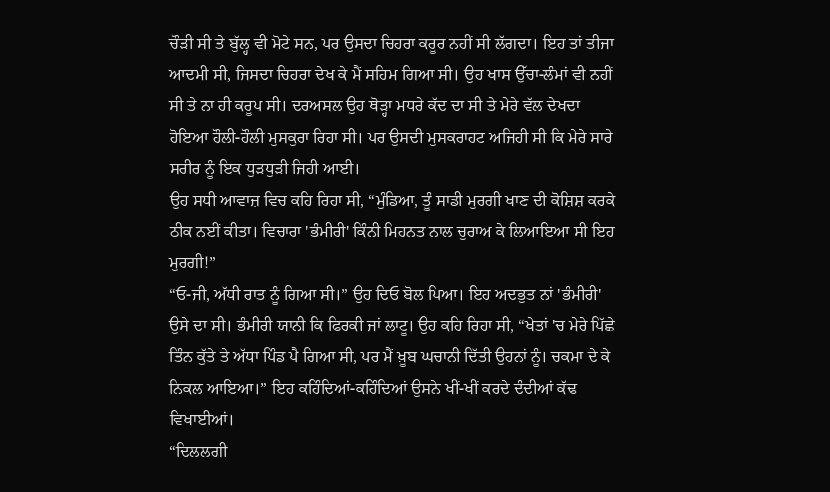ਚੌੜੀ ਸੀ ਤੇ ਬੁੱਲ੍ਹ ਵੀ ਮੋਟੇ ਸਨ, ਪਰ ਉਸਦਾ ਚਿਹਰਾ ਕਰੂਰ ਨਹੀਂ ਸੀ ਲੱਗਦਾ। ਇਹ ਤਾਂ ਤੀਜਾ ਆਦਮੀ ਸੀ, ਜਿਸਦਾ ਚਿਹਰਾ ਦੇਖ ਕੇ ਮੈਂ ਸਹਿਮ ਗਿਆ ਸੀ। ਉਹ ਖਾਸ ਉੱਚਾ-ਲੰਮਾਂ ਵੀ ਨਹੀਂ ਸੀ ਤੇ ਨਾ ਹੀ ਕਰੂਪ ਸੀ। ਦਰਅਸਲ ਉਹ ਥੋੜ੍ਹਾ ਮਧਰੇ ਕੱਦ ਦਾ ਸੀ ਤੇ ਮੇਰੇ ਵੱਲ ਦੇਖਦਾ ਹੋਇਆ ਹੌਲੀ-ਹੌਲੀ ਮੁਸਕੁਰਾ ਰਿਹਾ ਸੀ। ਪਰ ਉਸਦੀ ਮੁਸਕਰਾਹਟ ਅਜਿਹੀ ਸੀ ਕਿ ਮੇਰੇ ਸਾਰੇ ਸਰੀਰ ਨੂੰ ਇਕ ਧੁੜਧੁੜੀ ਜਿਹੀ ਆਈ।
ਉਹ ਸਧੀ ਆਵਾਜ਼ ਵਿਚ ਕਹਿ ਰਿਹਾ ਸੀ, “ਮੁੰਡਿਆ, ਤੂੰ ਸਾਡੀ ਮੁਰਗੀ ਖਾਣ ਦੀ ਕੋਸ਼ਿਸ਼ ਕਰਕੇ ਠੀਕ ਨਈਂ ਕੀਤਾ। ਵਿਚਾਰਾ 'ਭੰਮੀਰੀ' ਕਿੰਨੀ ਮਿਹਨਤ ਨਾਲ ਚੁਰਾਅ ਕੇ ਲਿਆਇਆ ਸੀ ਇਹ ਮੁਰਗੀ!”
“ਓ-ਜੀ, ਅੱਧੀ ਰਾਤ ਨੂੰ ਗਿਆ ਸੀ।” ਉਹ ਦਿਓ ਬੋਲ ਪਿਆ। ਇਹ ਅਦਭੁਤ ਨਾਂ 'ਭੰਮੀਰੀ' ਉਸੇ ਦਾ ਸੀ। ਭੰਮੀਰੀ ਯਾਨੀ ਕਿ ਫਿਰਕੀ ਜਾਂ ਲਾਟੂ। ਉਹ ਕਹਿ ਰਿਹਾ ਸੀ, “ਖੇਤਾਂ 'ਚ ਮੇਰੇ ਪਿੱਛੇ ਤਿੰਨ ਕੁੱਤੇ ਤੇ ਅੱਧਾ ਪਿੰਡ ਪੈ ਗਿਆ ਸੀ, ਪਰ ਮੈਂ ਖ਼ੂਬ ਘਚਾਨੀ ਦਿੱਤੀ ਉਹਨਾਂ ਨੂੰ। ਚਕਮਾ ਦੇ ਕੇ ਨਿਕਲ ਆਇਆ।” ਇਹ ਕਹਿੰਦਿਆਂ-ਕਹਿੰਦਿਆਂ ਉਸਨੇ ਖੀਂ-ਖੀਂ ਕਰਦੇ ਦੰਦੀਆਂ ਕੱਢ ਵਿਖਾਈਆਂ।
“ਦਿਲਲਗੀ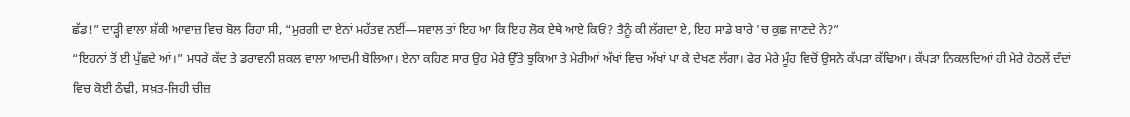ਛੱਡ!” ਦਾੜ੍ਹੀ ਵਾਲਾ ਸ਼ੱਕੀ ਆਵਾਜ਼ ਵਿਚ ਬੋਲ ਰਿਹਾ ਸੀ, “ਮੁਰਗੀ ਦਾ ਏਨਾਂ ਮਹੱਤਵ ਨਈਂ—ਸਵਾਲ ਤਾਂ ਇਹ ਆ ਕਿ ਇਹ ਲੋਕ ਏਥੇ ਆਏ ਕਿਓਂ? ਤੈਨੂੰ ਕੀ ਲੱਗਦਾ ਏ, ਇਹ ਸਾਡੇ ਬਾਰੇ 'ਚ ਕੁਛ ਜਾਣਦੇ ਨੇ?”
“ਇਹਨਾਂ ਤੋਂ ਈ ਪੁੱਛਦੇ ਆਂ।” ਮਧਰੇ ਕੱਦ ਤੇ ਡਰਾਵਨੀ ਸ਼ਕਲ ਵਾਲਾ ਆਦਮੀ ਬੋਲਿਆ। ਏਨਾ ਕਹਿਣ ਸਾਰ ਉਹ ਮੇਰੇ ਉੱਤੇ ਝੁਕਿਆ ਤੇ ਮੇਰੀਆਂ ਅੱਖਾਂ ਵਿਚ ਅੱਖਾਂ ਪਾ ਕੇ ਦੇਖਣ ਲੱਗਾ। ਫੇਰ ਮੇਰੇ ਮੂੰਹ ਵਿਚੋਂ ਉਸਨੇ ਕੱਪੜਾ ਕੱਢਿਆ। ਕੱਪੜਾ ਨਿਕਲਦਿਆਂ ਹੀ ਮੇਰੇ ਹੇਠਲੇਂ ਦੰਦਾਂ ਵਿਚ ਕੋਈ ਠੰਢੀ, ਸਖ਼ਤ-ਜਿਹੀ ਚੀਜ਼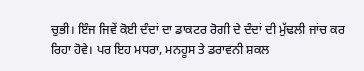ਚੁਭੀ। ਇੰਜ ਜਿਵੇਂ ਕੋਈ ਦੰਦਾਂ ਦਾ ਡਾਕਟਰ ਰੋਗੀ ਦੇ ਦੰਦਾਂ ਦੀ ਮੁੱਢਲੀ ਜਾਂਚ ਕਰ ਰਿਹਾ ਹੋਵੇ। ਪਰ ਇਹ ਮਧਰਾ, ਮਨਹੂਸ ਤੇ ਡਰਾਵਨੀ ਸ਼ਕਲ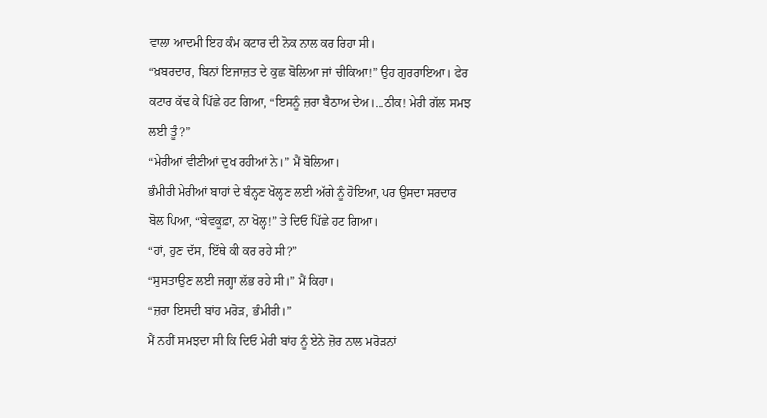ਵਾਲਾ ਆਦਮੀ ਇਹ ਕੰਮ ਕਟਾਰ ਦੀ ਨੋਕ ਨਾਲ ਕਰ ਰਿਹਾ ਸੀ।
“ਖ਼ਬਰਦਾਰ, ਬਿਨਾਂ ਇਜਾਜ਼ਤ ਦੇ ਕੁਛ ਬੋਲਿਆ ਜਾਂ ਚੀਕਿਆ!” ਉਹ ਗੁਰਰਾਇਆ। ਫੇਰ ਕਟਾਰ ਕੱਢ ਕੇ ਪਿੱਛੇ ਹਟ ਗਿਆ, “ਇਸਨੂੰ ਜ਼ਰਾ ਬੈਠਾਅ ਦੇਅ।...ਠੀਕ! ਮੇਰੀ ਗੱਲ ਸਮਝ ਲਈ ਤੂੰ?”
“ਮੇਰੀਆਂ ਵੀਣੀਆਂ ਦੁਖ ਰਹੀਆਂ ਨੇ।” ਮੈਂ ਬੋਲਿਆ।
ਭੰਮੀਰੀ ਮੇਰੀਆਂ ਬਾਹਾਂ ਦੇ ਬੰਨ੍ਹਣ ਖੋਲ੍ਹਣ ਲਈ ਅੱਗੇ ਨੂੰ ਹੋਇਆ, ਪਰ ਉਸਦਾ ਸਰਦਾਰ ਬੋਲ ਪਿਆ, “ਬੇਵਕੂਫ਼ਾ, ਨਾ ਖੋਲ੍ਹ!” ਤੇ ਦਿਓ ਪਿੱਛੇ ਹਟ ਗਿਆ।
“ਹਾਂ, ਹੁਣ ਦੱਸ, ਇੱਥੇ ਕੀ ਕਰ ਰਹੇ ਸੀ?”
“ਸੁਸਤਾਉਣ ਲਈ ਜਗ੍ਹਾ ਲੱਭ ਰਹੇ ਸੀ।” ਮੈਂ ਕਿਹਾ।
“ਜ਼ਰਾ ਇਸਦੀ ਬਾਂਹ ਮਰੋੜ, ਭੰਮੀਰੀ।”
ਮੈਂ ਨਹੀਂ ਸਮਝਦਾ ਸੀ ਕਿ ਦਿਓ ਮੇਰੀ ਬਾਂਹ ਨੂੰ ਏਨੇ ਜ਼ੋਰ ਨਾਲ ਮਰੋੜਨਾਂ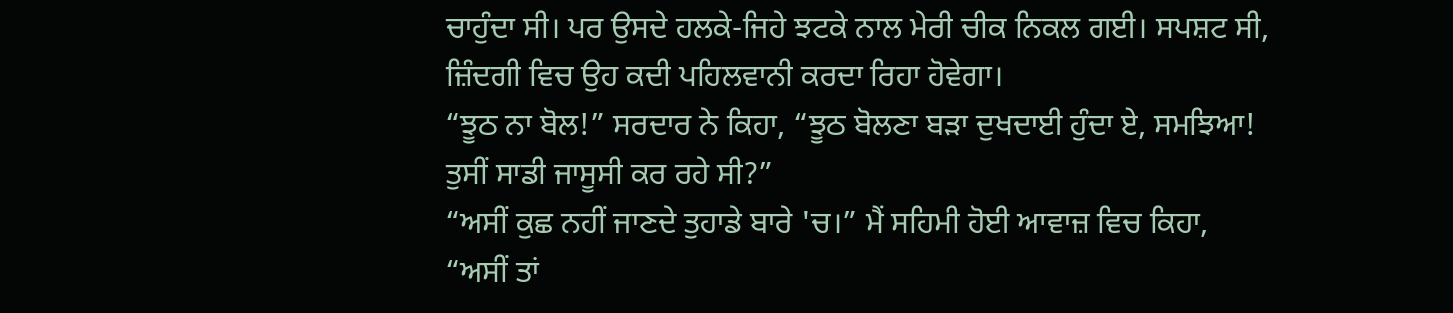ਚਾਹੁੰਦਾ ਸੀ। ਪਰ ਉਸਦੇ ਹਲਕੇ-ਜਿਹੇ ਝਟਕੇ ਨਾਲ ਮੇਰੀ ਚੀਕ ਨਿਕਲ ਗਈ। ਸਪਸ਼ਟ ਸੀ, ਜ਼ਿੰਦਗੀ ਵਿਚ ਉਹ ਕਦੀ ਪਹਿਲਵਾਨੀ ਕਰਦਾ ਰਿਹਾ ਹੋਵੇਗਾ।
“ਝੂਠ ਨਾ ਬੋਲ!” ਸਰਦਾਰ ਨੇ ਕਿਹਾ, “ਝੂਠ ਬੋਲਣਾ ਬੜਾ ਦੁਖਦਾਈ ਹੁੰਦਾ ਏ, ਸਮਝਿਆ! ਤੁਸੀਂ ਸਾਡੀ ਜਾਸੂਸੀ ਕਰ ਰਹੇ ਸੀ?”
“ਅਸੀਂ ਕੁਛ ਨਹੀਂ ਜਾਣਦੇ ਤੁਹਾਡੇ ਬਾਰੇ 'ਚ।” ਮੈਂ ਸਹਿਮੀ ਹੋਈ ਆਵਾਜ਼ ਵਿਚ ਕਿਹਾ, “ਅਸੀਂ ਤਾਂ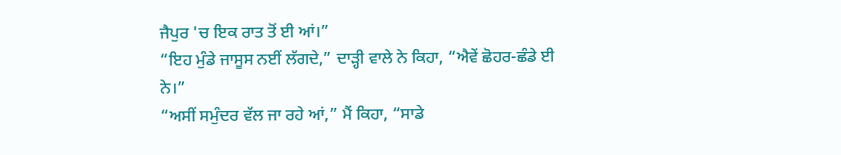ਜੈਪੁਰ 'ਚ ਇਕ ਰਾਤ ਤੋਂ ਈ ਆਂ।”
“ਇਹ ਮੁੰਡੇ ਜਾਸੂਸ ਨਈਂ ਲੱਗਦੇ,” ਦਾੜ੍ਹੀ ਵਾਲੇ ਨੇ ਕਿਹਾ, “ਐਵੇਂ ਛੋਹਰ-ਛੰਡੇ ਈ ਨੇ।”
“ਅਸੀਂ ਸਮੁੰਦਰ ਵੱਲ ਜਾ ਰਹੇ ਆਂ,” ਮੈਂ ਕਿਹਾ, “ਸਾਡੇ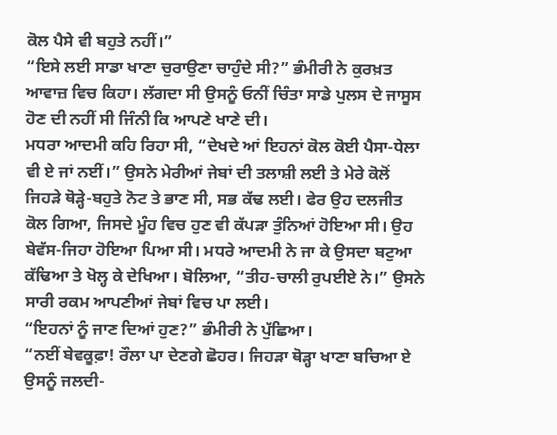ਕੋਲ ਪੈਸੇ ਵੀ ਬਹੁਤੇ ਨਹੀਂ।”
“ਇਸੇ ਲਈ ਸਾਡਾ ਖਾਣਾ ਚੁਰਾਉਣਾ ਚਾਹੁੰਦੇ ਸੀ?” ਭੰਮੀਰੀ ਨੇ ਕੁਰਖ਼ਤ ਆਵਾਜ਼ ਵਿਚ ਕਿਹਾ। ਲੱਗਦਾ ਸੀ ਉਸਨੂੰ ਓਨੀਂ ਚਿੰਤਾ ਸਾਡੇ ਪੁਲਸ ਦੇ ਜਾਸੂਸ ਹੋਣ ਦੀ ਨਹੀਂ ਸੀ ਜਿੰਨੀ ਕਿ ਆਪਣੇ ਖਾਣੇ ਦੀ।
ਮਧਰਾ ਆਦਮੀ ਕਹਿ ਰਿਹਾ ਸੀ, “ਦੇਖਦੇ ਆਂ ਇਹਨਾਂ ਕੋਲ ਕੋਈ ਪੈਸਾ-ਧੇਲਾ ਵੀ ਏ ਜਾਂ ਨਈਂ।” ਉਸਨੇ ਮੇਰੀਆਂ ਜੇਬਾਂ ਦੀ ਤਲਾਸ਼ੀ ਲਈ ਤੇ ਮੇਰੇ ਕੋਲੋਂ ਜਿਹੜੇ ਥੋੜ੍ਹੇ-ਬਹੁਤੇ ਨੋਟ ਤੇ ਭਾਣ ਸੀ, ਸਭ ਕੱਢ ਲਈ। ਫੇਰ ਉਹ ਦਲਜੀਤ ਕੋਲ ਗਿਆ, ਜਿਸਦੇ ਮੂੰਹ ਵਿਚ ਹੁਣ ਵੀ ਕੱਪੜਾ ਤੁੰਨਿਆਂ ਹੋਇਆ ਸੀ। ਉਹ ਬੇਵੱਸ-ਜਿਹਾ ਹੋਇਆ ਪਿਆ ਸੀ। ਮਧਰੇ ਆਦਮੀ ਨੇ ਜਾ ਕੇ ਉਸਦਾ ਬਟੁਆ ਕੱਢਿਆ ਤੇ ਖੋਲ੍ਹ ਕੇ ਦੇਖਿਆ। ਬੋਲਿਆ, “ਤੀਹ-ਚਾਲੀ ਰੁਪਈਏ ਨੇ।” ਉਸਨੇ ਸਾਰੀ ਰਕਮ ਆਪਣੀਆਂ ਜੇਬਾਂ ਵਿਚ ਪਾ ਲਈ।
“ਇਹਨਾਂ ਨੂੰ ਜਾਣ ਦਿਆਂ ਹੁਣ?” ਭੰਮੀਰੀ ਨੇ ਪੁੱਛਿਆ।
“ਨਈਂ ਬੇਵਕੂਫ਼ਾ! ਰੌਲਾ ਪਾ ਦੇਣਗੇ ਛੋਹਰ। ਜਿਹੜਾ ਥੋੜ੍ਹਾ ਖਾਣਾ ਬਚਿਆ ਏ ਉਸਨੂੰ ਜਲਦੀ-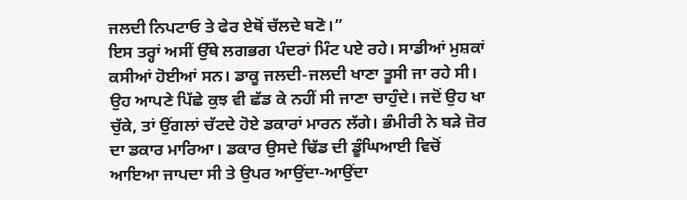ਜਲਦੀ ਨਿਪਟਾਓ ਤੇ ਫੇਰ ਏਥੋਂ ਚੱਲਦੇ ਬਣੋ।”
ਇਸ ਤਰ੍ਹਾਂ ਅਸੀਂ ਉੱਥੇ ਲਗਭਗ ਪੰਦਰਾਂ ਮਿੰਟ ਪਏ ਰਹੇ। ਸਾਡੀਆਂ ਮੁਸ਼ਕਾਂ ਕਸੀਆਂ ਹੋਈਆਂ ਸਨ। ਡਾਕੂ ਜਲਦੀ-ਜਲਦੀ ਖਾਣਾ ਤੂਸੀ ਜਾ ਰਹੇ ਸੀ। ਉਹ ਆਪਣੇ ਪਿੱਛੇ ਕੁਝ ਵੀ ਛੱਡ ਕੇ ਨਹੀਂ ਸੀ ਜਾਣਾ ਚਾਹੁੰਦੇ। ਜਦੋਂ ਉਹ ਖਾ ਚੁੱਕੇ, ਤਾਂ ਉਂਗਲਾਂ ਚੱਟਦੇ ਹੋਏ ਡਕਾਰਾਂ ਮਾਰਨ ਲੱਗੇ। ਭੰਮੀਰੀ ਨੇ ਬੜੇ ਜ਼ੋਰ ਦਾ ਡਕਾਰ ਮਾਰਿਆ। ਡਕਾਰ ਉਸਦੇ ਢਿੱਡ ਦੀ ਡੂੰਘਿਆਈ ਵਿਚੋਂ ਆਇਆ ਜਾਪਦਾ ਸੀ ਤੇ ਉਪਰ ਆਉਂਦਾ-ਆਉਂਦਾ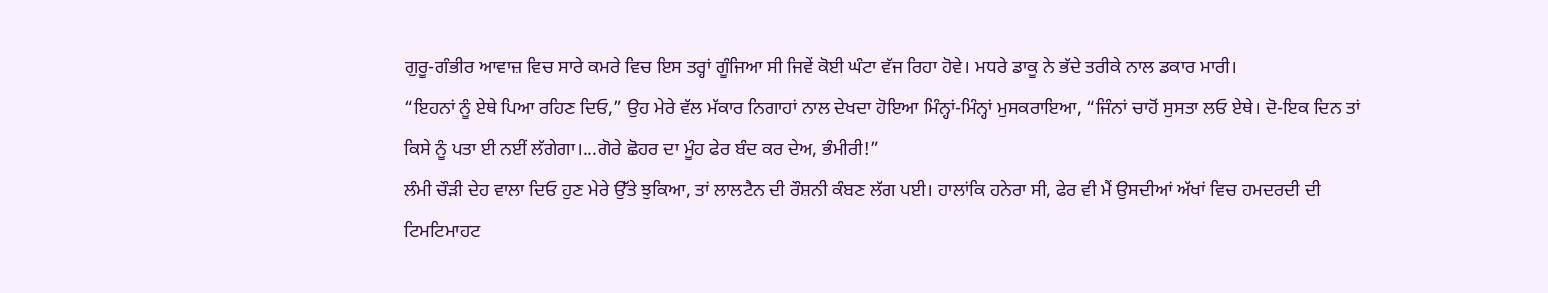ਗੁਰੂ-ਗੰਭੀਰ ਆਵਾਜ਼ ਵਿਚ ਸਾਰੇ ਕਮਰੇ ਵਿਚ ਇਸ ਤਰ੍ਹਾਂ ਗੂੰਜਿਆ ਸੀ ਜਿਵੇਂ ਕੋਈ ਘੰਟਾ ਵੱਜ ਰਿਹਾ ਹੋਵੇ। ਮਧਰੇ ਡਾਕੂ ਨੇ ਭੱਦੇ ਤਰੀਕੇ ਨਾਲ ਡਕਾਰ ਮਾਰੀ।
“ਇਹਨਾਂ ਨੂੰ ਏਥੇ ਪਿਆ ਰਹਿਣ ਦਿਓ,” ਉਹ ਮੇਰੇ ਵੱਲ ਮੱਕਾਰ ਨਿਗਾਹਾਂ ਨਾਲ ਦੇਖਦਾ ਹੋਇਆ ਮਿੰਨ੍ਹਾਂ-ਮਿੰਨ੍ਹਾਂ ਮੁਸਕਰਾਇਆ, “ਜਿੰਨਾਂ ਚਾਹੋਂ ਸੁਸਤਾ ਲਓ ਏਥੇ। ਦੋ-ਇਕ ਦਿਨ ਤਾਂ ਕਿਸੇ ਨੂੰ ਪਤਾ ਈ ਨਈਂ ਲੱਗੇਗਾ।...ਗੋਰੇ ਛੋਹਰ ਦਾ ਮੂੰਹ ਫੇਰ ਬੰਦ ਕਰ ਦੇਅ, ਭੰਮੀਰੀ!”
ਲੰਮੀ ਚੌੜੀ ਦੇਹ ਵਾਲਾ ਦਿਓ ਹੁਣ ਮੇਰੇ ਉੱਤੇ ਝੁਕਿਆ, ਤਾਂ ਲਾਲਟੈਨ ਦੀ ਰੌਸ਼ਨੀ ਕੰਬਣ ਲੱਗ ਪਈ। ਹਾਲਾਂਕਿ ਹਨੇਰਾ ਸੀ, ਫੇਰ ਵੀ ਮੈਂ ਉਸਦੀਆਂ ਅੱਖਾਂ ਵਿਚ ਹਮਦਰਦੀ ਦੀ ਟਿਮਟਿਮਾਹਟ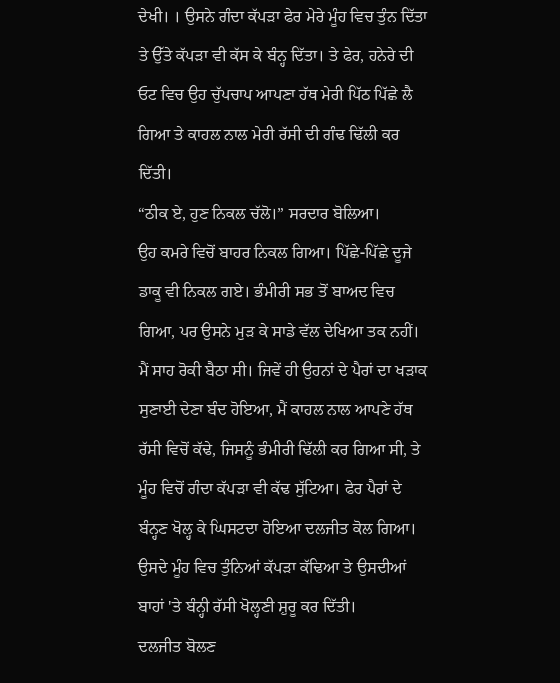ਦੇਖੀ। । ਉਸਨੇ ਗੰਦਾ ਕੱਪੜਾ ਫੇਰ ਮੇਰੇ ਮੂੰਹ ਵਿਚ ਤੁੰਨ ਦਿੱਤਾ ਤੇ ਉੱਤੇ ਕੱਪੜਾ ਵੀ ਕੱਸ ਕੇ ਬੰਨ੍ਹ ਦਿੱਤਾ। ਤੇ ਫੇਰ, ਹਨੇਰੇ ਦੀ ਓਟ ਵਿਚ ਉਹ ਚੁੱਪਚਾਪ ਆਪਣਾ ਹੱਥ ਮੇਰੀ ਪਿੱਠ ਪਿੱਛੇ ਲੈ ਗਿਆ ਤੇ ਕਾਹਲ ਨਾਲ ਮੇਰੀ ਰੱਸੀ ਦੀ ਗੰਢ ਢਿੱਲੀ ਕਰ ਦਿੱਤੀ।
“ਠੀਕ ਏ, ਹੁਣ ਨਿਕਲ ਚੱਲੋ।” ਸਰਦਾਰ ਬੋਲਿਆ।
ਉਹ ਕਮਰੇ ਵਿਚੋਂ ਬਾਹਰ ਨਿਕਲ ਗਿਆ। ਪਿੱਛੇ-ਪਿੱਛੇ ਦੂਜੇ ਡਾਕੂ ਵੀ ਨਿਕਲ ਗਏ। ਭੰਮੀਰੀ ਸਭ ਤੋਂ ਬਾਅਦ ਵਿਚ ਗਿਆ, ਪਰ ਉਸਨੇ ਮੁੜ ਕੇ ਸਾਡੇ ਵੱਲ ਦੇਖਿਆ ਤਕ ਨਹੀਂ। ਮੈਂ ਸਾਹ ਰੋਕੀ ਬੈਠਾ ਸੀ। ਜਿਵੇਂ ਹੀ ਉਹਨਾਂ ਦੇ ਪੈਰਾਂ ਦਾ ਖੜਾਕ ਸੁਣਾਈ ਦੇਣਾ ਬੰਦ ਹੋਇਆ, ਮੈਂ ਕਾਹਲ ਨਾਲ ਆਪਣੇ ਹੱਥ ਰੱਸੀ ਵਿਚੋਂ ਕੱਢੇ, ਜਿਸਨੂੰ ਭੰਮੀਰੀ ਢਿੱਲੀ ਕਰ ਗਿਆ ਸੀ, ਤੇ ਮੂੰਹ ਵਿਚੋਂ ਗੰਦਾ ਕੱਪੜਾ ਵੀ ਕੱਢ ਸੁੱਟਿਆ। ਫੇਰ ਪੈਰਾਂ ਦੇ ਬੰਨ੍ਹਣ ਖੋਲ੍ਹ ਕੇ ਘਿਸਟਦਾ ਹੋਇਆ ਦਲਜੀਤ ਕੋਲ ਗਿਆ। ਉਸਦੇ ਮੂੰਹ ਵਿਚ ਤੁੰਨਿਆਂ ਕੱਪੜਾ ਕੱਢਿਆ ਤੇ ਉਸਦੀਆਂ ਬਾਹਾਂ 'ਤੇ ਬੰਨ੍ਹੀ ਰੱਸੀ ਖੋਲ੍ਹਣੀ ਸ਼ੁਰੂ ਕਰ ਦਿੱਤੀ।
ਦਲਜੀਤ ਬੋਲਣ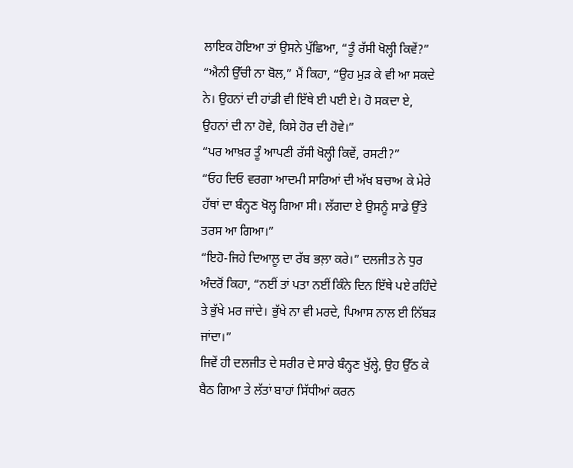ਲਾਇਕ ਹੋਇਆ ਤਾਂ ਉਸਨੇ ਪੁੱਛਿਆ, “ਤੂੰ ਰੱਸੀ ਖੋਲ੍ਹੀ ਕਿਵੇਂ?”
“ਐਨੀ ਉੱਚੀ ਨਾ ਬੋਲ,” ਮੈਂ ਕਿਹਾ, “ਉਹ ਮੁੜ ਕੇ ਵੀ ਆ ਸਕਦੇ ਨੇ। ਉਹਨਾਂ ਦੀ ਹਾਂਡੀ ਵੀ ਇੱਥੇ ਈ ਪਈ ਏ। ਹੋ ਸਕਦਾ ਏ, ਉਹਨਾਂ ਦੀ ਨਾ ਹੋਵੇ, ਕਿਸੇ ਹੋਰ ਦੀ ਹੋਵੇ।”
“ਪਰ ਆਖ਼ਰ ਤੂੰ ਆਪਣੀ ਰੱਸੀ ਖੋਲ੍ਹੀ ਕਿਵੇਂ, ਰਸਟੀ?”
“ਓਹ ਦਿਓ ਵਰਗਾ ਆਦਮੀ ਸਾਰਿਆਂ ਦੀ ਅੱਖ ਬਚਾਅ ਕੇ ਮੇਰੇ ਹੱਥਾਂ ਦਾ ਬੰਨ੍ਹਣ ਖੋਲ੍ਹ ਗਿਆ ਸੀ। ਲੱਗਦਾ ਏ ਉਸਨੂੰ ਸਾਡੇ ਉੱਤੇ ਤਰਸ ਆ ਗਿਆ।”
“ਇਹੋ-ਜਿਹੇ ਦਿਆਲੂ ਦਾ ਰੱਬ ਭਲ਼ਾ ਕਰੇ।” ਦਲਜੀਤ ਨੇ ਧੁਰ ਅੰਦਰੋਂ ਕਿਹਾ, “ਨਈਂ ਤਾਂ ਪਤਾ ਨਈਂ ਕਿੰਨੇ ਦਿਨ ਇੱਥੇ ਪਏ ਰਹਿੰਦੇ ਤੇ ਭੁੱਖੇ ਮਰ ਜਾਂਦੇ। ਭੁੱਖੇ ਨਾ ਵੀ ਮਰਦੇ, ਪਿਆਸ ਨਾਲ ਈ ਨਿੱਬੜ ਜਾਂਦਾ।”
ਜਿਵੇਂ ਹੀ ਦਲਜੀਤ ਦੇ ਸਰੀਰ ਦੇ ਸਾਰੇ ਬੰਨ੍ਹਣ ਖੁੱਲ੍ਹੇ, ਉਹ ਉੱਠ ਕੇ ਬੈਠ ਗਿਆ ਤੇ ਲੱਤਾਂ ਬਾਹਾਂ ਸਿੱਧੀਆਂ ਕਰਨ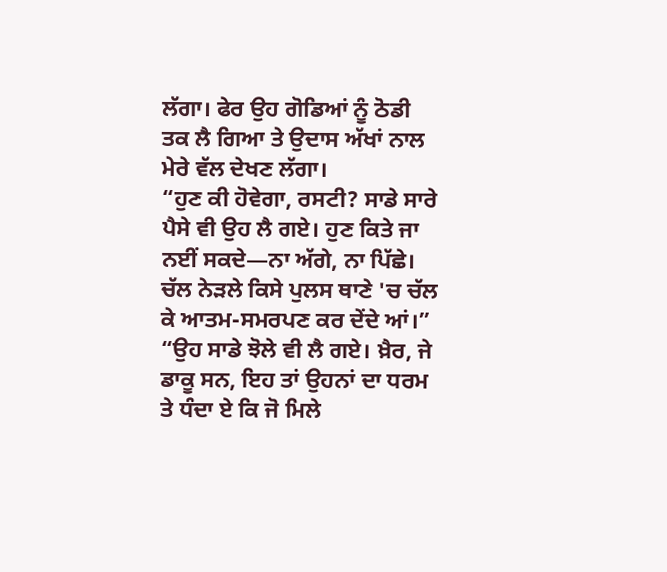ਲੱਗਾ। ਫੇਰ ਉਹ ਗੋਡਿਆਂ ਨੂੰ ਠੋਡੀ ਤਕ ਲੈ ਗਿਆ ਤੇ ਉਦਾਸ ਅੱਖਾਂ ਨਾਲ ਮੇਰੇ ਵੱਲ ਦੇਖਣ ਲੱਗਾ।
“ਹੁਣ ਕੀ ਹੋਵੇਗਾ, ਰਸਟੀ? ਸਾਡੇ ਸਾਰੇ ਪੈਸੇ ਵੀ ਉਹ ਲੈ ਗਏ। ਹੁਣ ਕਿਤੇ ਜਾ ਨਈਂ ਸਕਦੇ—ਨਾ ਅੱਗੇ, ਨਾ ਪਿੱਛੇ। ਚੱਲ ਨੇੜਲੇ ਕਿਸੇ ਪੁਲਸ ਥਾਣੇ 'ਚ ਚੱਲ ਕੇ ਆਤਮ-ਸਮਰਪਣ ਕਰ ਦੇਂਦੇ ਆਂ।”
“ਉਹ ਸਾਡੇ ਝੋਲੇ ਵੀ ਲੈ ਗਏ। ਖ਼ੈਰ, ਜੇ ਡਾਕੂ ਸਨ, ਇਹ ਤਾਂ ਉਹਨਾਂ ਦਾ ਧਰਮ ਤੇ ਧੰਦਾ ਏ ਕਿ ਜੋ ਮਿਲੇ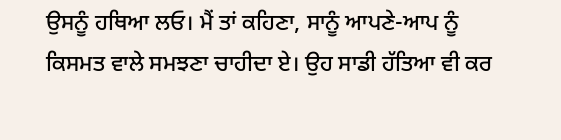ਉਸਨੂੰ ਹਥਿਆ ਲਓ। ਮੈਂ ਤਾਂ ਕਹਿਣਾ, ਸਾਨੂੰ ਆਪਣੇ-ਆਪ ਨੂੰ ਕਿਸਮਤ ਵਾਲੇ ਸਮਝਣਾ ਚਾਹੀਦਾ ਏ। ਉਹ ਸਾਡੀ ਹੱਤਿਆ ਵੀ ਕਰ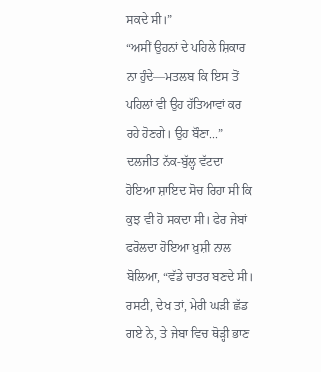ਸਕਦੇ ਸੀ।”
“ਅਸੀਂ ਉਹਨਾਂ ਦੇ ਪਹਿਲੇ ਸ਼ਿਕਾਰ ਨਾ ਹੁੰਦੇ—ਮਤਲਬ ਕਿ ਇਸ ਤੋਂ ਪਹਿਲਾਂ ਵੀ ਉਹ ਹੱਤਿਆਵਾਂ ਕਰ ਰਹੇ ਹੋਣਗੇ। ਉਹ ਬੌਣਾ...” ਦਲਜੀਤ ਨੱਕ-ਬੁੱਲ੍ਹ ਵੱਟਦਾ ਹੋਇਆ ਸ਼ਾਇਦ ਸੋਚ ਰਿਹਾ ਸੀ ਕਿ ਕੁਝ ਵੀ ਹੋ ਸਕਦਾ ਸੀ। ਫੇਰ ਜੇਬਾਂ ਫਰੋਲਦਾ ਹੋਇਆ ਖ਼ੁਸ਼ੀ ਨਾਲ ਬੋਲਿਆ, “ਵੱਡੇ ਚਾਤਰ ਬਣਦੇ ਸੀ। ਰਸਟੀ, ਦੇਖ ਤਾਂ, ਮੇਰੀ ਘੜੀ ਛੱਡ ਗਏ ਨੇ, ਤੇ ਜੇਬਾ ਵਿਚ ਥੋੜ੍ਹੀ ਭਾਣ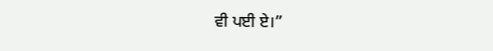ਵੀ ਪਈ ਏ।”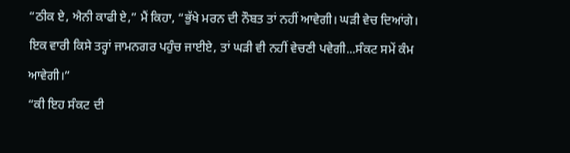“ਠੀਕ ਏ, ਐਨੀ ਕਾਫੀ ਏ,” ਮੈਂ ਕਿਹਾ, “ਭੁੱਖੇ ਮਰਨ ਦੀ ਨੌਬਤ ਤਾਂ ਨਹੀਂ ਆਵੇਗੀ। ਘੜੀ ਵੇਚ ਦਿਆਂਗੇ। ਇਕ ਵਾਰੀ ਕਿਸੇ ਤਰ੍ਹਾਂ ਜਾਮਨਗਰ ਪਹੁੰਚ ਜਾਈਏ, ਤਾਂ ਘੜੀ ਵੀ ਨਹੀਂ ਵੇਚਣੀ ਪਵੇਗੀ...ਸੰਕਟ ਸਮੇਂ ਕੰਮ ਆਵੇਗੀ।”
“ਕੀ ਇਹ ਸੰਕਟ ਦੀ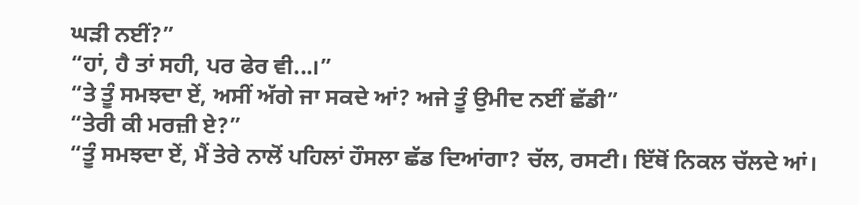ਘੜੀ ਨਈਂ?”
“ਹਾਂ, ਹੈ ਤਾਂ ਸਹੀ, ਪਰ ਫੇਰ ਵੀ...।”
“ਤੇ ਤੂੰ ਸਮਝਦਾ ਏਂ, ਅਸੀਂ ਅੱਗੇ ਜਾ ਸਕਦੇ ਆਂ? ਅਜੇ ਤੂੰ ਉਮੀਦ ਨਈਂ ਛੱਡੀ”
“ਤੇਰੀ ਕੀ ਮਰਜ਼ੀ ਏ?”
“ਤੂੰ ਸਮਝਦਾ ਏਂ, ਮੈਂ ਤੇਰੇ ਨਾਲੋਂ ਪਹਿਲਾਂ ਹੌਸਲਾ ਛੱਡ ਦਿਆਂਗਾ? ਚੱਲ, ਰਸਟੀ। ਇੱਥੋਂ ਨਿਕਲ ਚੱਲਦੇ ਆਂ।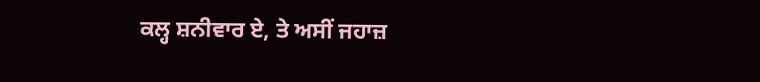ਕਲ੍ਹ ਸ਼ਨੀਵਾਰ ਏ, ਤੇ ਅਸੀਂ ਜਹਾਜ਼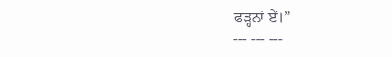ਫੜ੍ਹਨਾਂ ਏਂ।”
--- --- ---